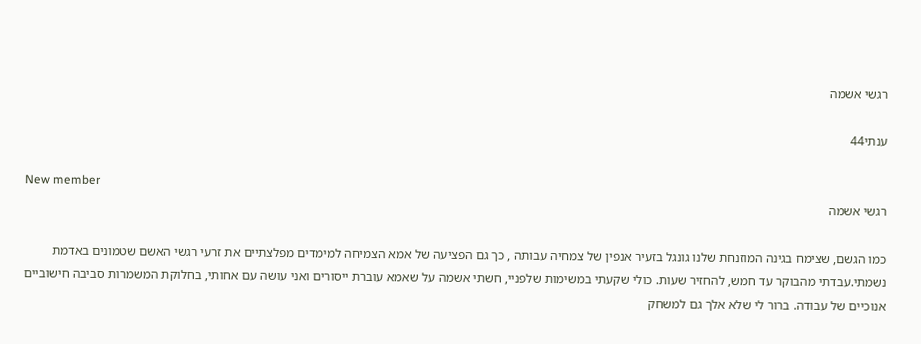רגשי אשמה

ענתי44

New member
רגשי אשמה

כמו הגשם, שצימח בגינה המוזנחת שלנו גונגל בזעיר אנפין של צמחיה עבותה , כך גם הפציעה של אמא הצמיחה למימדים מפלצתיים את זרעי רגשי האשם שטמונים באדמת נשמתי.עבדתי מהבוקר עד חמש, להחזיר שעות. כולי שקעתי במשימות שלפניי, חשתי אשמה על שאמא עוברת ייסורים ואני עושה עם אחותי, בחלוקת המשמרות סביבה חישוביים אנוכיים של עבודה. ברור לי שלא אלך גם למשחק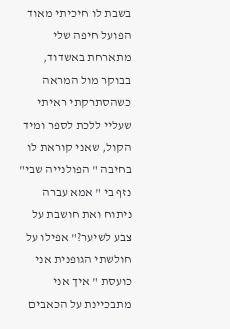בשבת לו חיכיתי מאוד הפועל חיפה שלי מתארחת באשדוד, בבוקר מול המראה כשהסתרקתי ראיתי שעליי ללכת לספר ומיד הקול, שאני קוראת לו בחיבה " הפולנייה שבי" נזף בי " אמא עברה ניתוח ואת חושבת על צבע לשיער?" אפילו על חולשתי הגופנית אני כועסת " איך אני מתבכיינת על הכאבים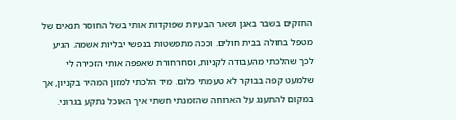החזקים בשבר באגן ושאר הבעיות שפוקדות אותי בשל החוסר תנאים של מטפל בחולה בבית חולים. וככה מתפשטות בנפשי יבליות אשמה. הגיע לכך שהלכתי מהעבודה לקניות, וסחרחורת שאפפה אותי הזכירה לי שלמעט קפה בבוקר לא טעמתי כלום. מיד הלכתי למזון המהיר בקניון, אך במקום להתענג על הארוחה שהזמנתי חשתי איך האוכל נתקע בגרוני.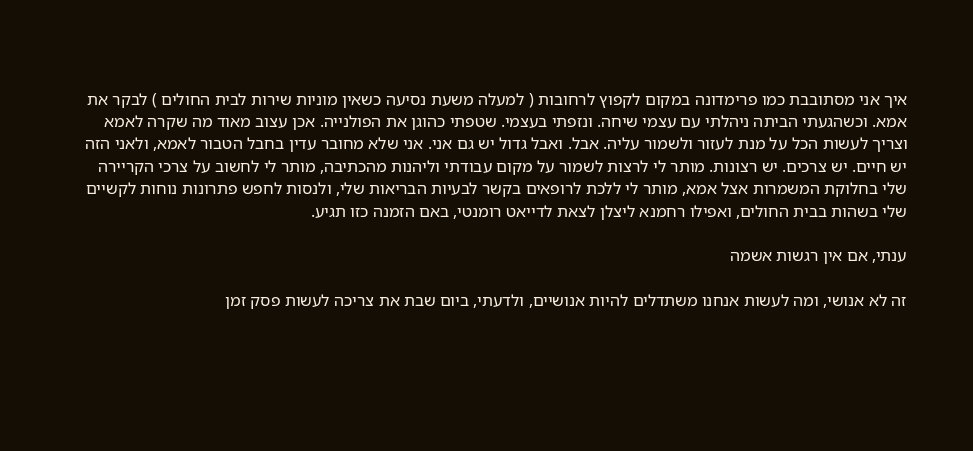איך אני מסתובבת כמו פרימדונה במקום לקפוץ לרחובות ( למעלה משעת נסיעה כשאין מוניות שירות לבית החולים ) לבקר את אמא. וכשהגעתי הביתה ניהלתי עם עצמי שיחה. ונזפתי בעצמי. שטפתי כהוגן את הפולנייה. אכן עצוב מאוד מה שקרה לאמא וצריך לעשות הכל על מנת לעזור ולשמור עליה. אבל. ואבל גדול יש גם אני. אני שלא מחובר עדין בחבל הטבור לאמא, ולאני הזה יש חיים. יש צרכים. יש רצונות. מותר לי לרצות לשמור על מקום עבודתי וליהנות מהכתיבה, מותר לי לחשוב על צרכי הקריירה שלי בחלוקת המשמרות אצל אמא, מותר לי ללכת לרופאים בקשר לבעיות הבריאות שלי, ולנסות לחפש פתרונות נוחות לקשיים שלי בשהות בבית החולים, ואפילו רחמנא ליצלן לצאת לדייאט רומנטי, באם הזמנה כזו תגיע.

ענתי, אם אין רגשות אשמה

זה לא אנושי, ומה לעשות אנחנו משתדלים להיות אנושיים, ולדעתי, ביום שבת את צריכה לעשות פסק זמן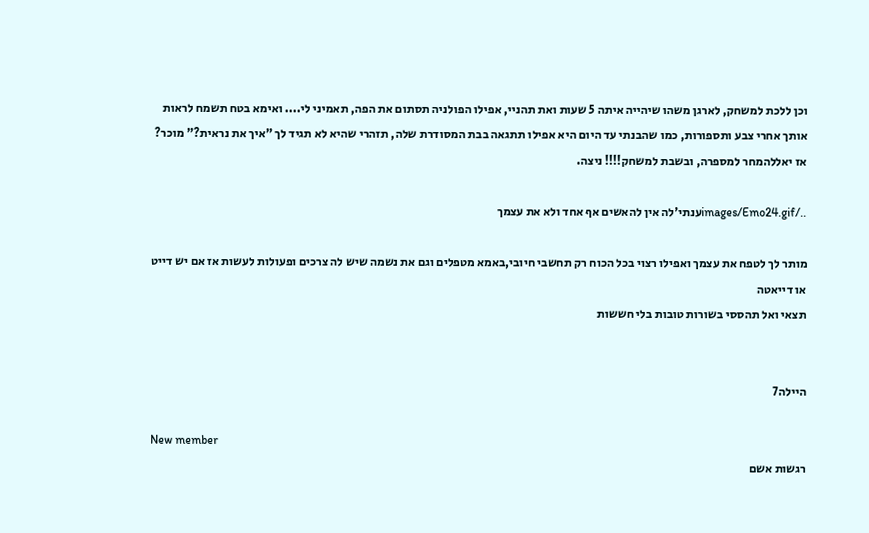וכן ללכת למשחק, לארגן משהו שיהייה איתה 5 שעות ואת תהניי, אפילו הפולניה תסתום את הפה, תאמיני לי.... ואימא בטח תשמח לראות אותך אחרי צבע ותספורות, כמו שהבנתי עד היום היא אפילו תתגאה בבת המסודרת שלה, תזהרי שהיא לא תגיד לך "איך את נראית?" מוכר? אז יאללהמחר למספרה, ובשבת למשחק!!!! ניצה.

../images/Emo24.gifענתי'לה אין להאשים אף אחד ולא את עצמך

מותר לך לטפח את עצמך ואפילו רצוי בכל הכוח רק תחשבי חיובי,באמא מטפלים וגם את נשמה שיש לה צרכים ופעולות לעשות אז אם יש דייט או דייאטה
תצאי ואל תהססי בשורות טובות בלי חששות


היילה7

New member
רגשות אשם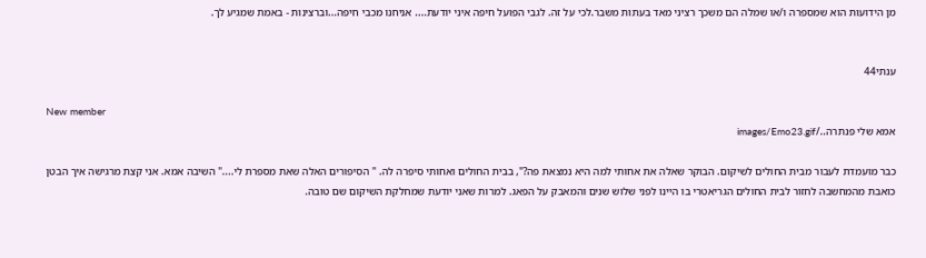מן הידועות הוא שמספרה ו/או שמלה הם משכך רציני מאד בעתות משבר.לכי על זה. לגבי הפועל חיפה איני יודעת.... אניחנו מכבי חיפה...וברצינות - באמת שמגיע לך.


ענתי44

New member
אמא שלי פנתרה../images/Emo23.gif

כבר מועמדת לעבור מבית החולים לשיקום. הבוקר שאלה את אחותי למה היא נמצאת פה?", בבית החולים ואחותי סיפרה לה. " הסיפורים האלה שאת מספרת לי...." השיבה אמא. אני קצת מרגישה איך הבטן כואבת מהמחשבה לחזור לבית החולים הגריאטרי בו היינו לפני שלוש שנים והמאבק על הפאג. למרות שאני יודעת שמחלקת השיקום שם טובה.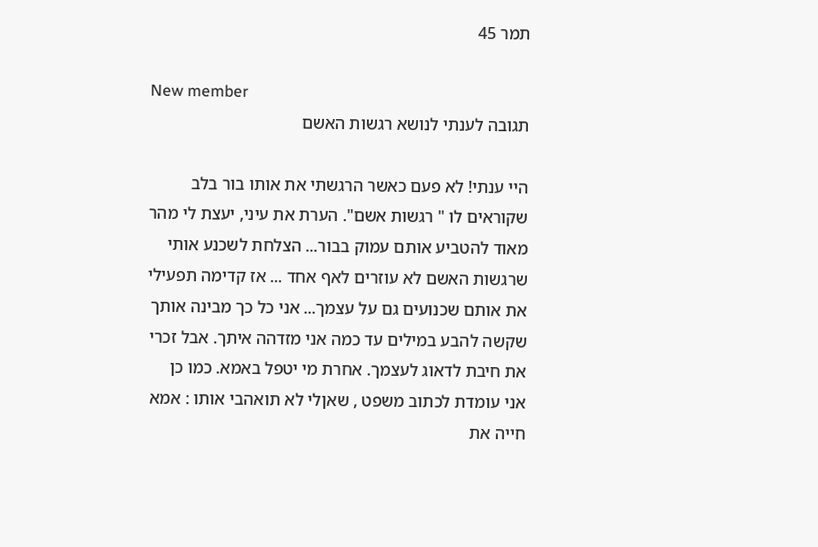תמר 45

New member
תגובה לענתי לנושא רגשות האשם

היי ענתי! לא פעם כאשר הרגשתי את אותו בור בלב שקוראים לו " רגשות אשם". הערת את עיני, יעצת לי מהר מאוד להטביע אותם עמוק בבור... הצלחת לשכנע אותי שרגשות האשם לא עוזרים לאף אחד ... אז קדימה תפעילי את אותם שכנועים גם על עצמך... אני כל כך מבינה אותך שקשה להבע במילים עד כמה אני מזדהה איתך. אבל זכרי את חיבת לדאוג לעצמך. אחרת מי יטפל באמא. כמו כן אני עומדת לכתוב משפט , שאןלי לא תואהבי אותו : אמא חייה את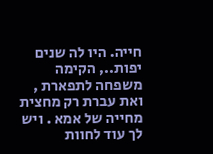חייה. היו לה שנים יפות.., הקימה משפחה לתפארת , ואת עברת רק מחצית מחייה של אמא . ויש לך עוד לחוות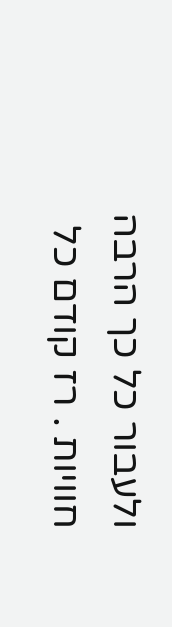ולעבור כל כך הרבה חוויות . רז קודם כל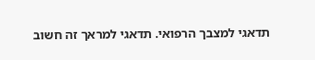תדאגי למצבך הרפואי. תדאגי למראך זה חשוב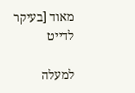מאוד [בעיקר לדייט

למעלה